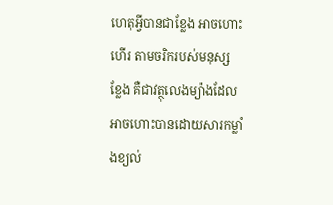ហេតុអ្វីបានជាខ្លែង អាចហោះហើរ តាមចរិករបស់មនុស្ស
ខ្លែង គឺជាវត្ថុលេងម្យ៉ាងដែលអាចហោះបានដោយសារកម្លាំងខ្យល់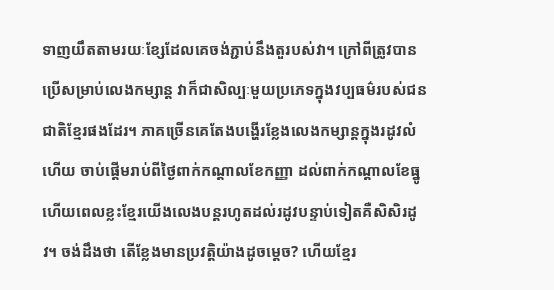ទាញយឹតតាមរយៈខ្សែដែលគេចង់ភ្ជាប់នឹងតួរបស់វា។ ក្រៅពីត្រូវបានប្រើសម្រាប់លេងកម្សាន្ត វាក៏ជាសិល្បៈមួយប្រភេទក្នុងវប្បធម៌របស់ជនជាតិខ្មែរផងដែរ។ ភាគច្រើនគេតែងបង្ហើរខ្លែងលេងកម្សាន្តក្នុងរដូវលំហើយ ចាប់ផ្ដើមរាប់ពីថ្ងៃពាក់កណ្ដាលខែកញ្ញា ដល់ពាក់កណ្ដាលខែធ្នូ ហើយពេលខ្លះខ្មែរយើងលេងបន្តរហូតដល់រដូវបន្ទាប់ទៀតគឺសិសិរដូវ។ ចង់ដឹងថា តើខ្លែងមានប្រវត្តិយ៉ាងដូចម្ដេច? ហើយខ្មែរ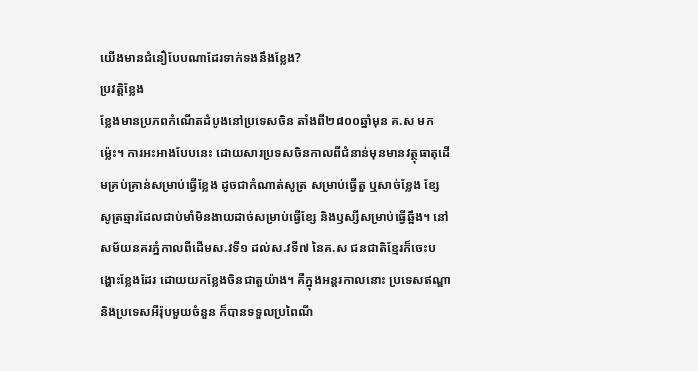យើងមានជំនឿបែបណាដែរទាក់ទងនឹងខ្លែង?
ប្រវត្តិខ្លែង
ខ្លែងមានប្រភពកំណើតដំបូងនៅប្រទេសចិន តាំងពី២៨០០ឆ្នាំមុន គ.ស មកម្ល៉េះ។ ការអះអាងបែបនេះ ដោយសារប្រទសចិនកាលពីជំនាន់មុនមានវត្ថុធាតុដើមគ្រប់គ្រាន់សម្រាប់ធ្វើខ្លែង ដូចជាកំណាត់សូត្រ សម្រាប់ធ្វើតួ ឬសាច់ខ្លែង ខ្សែសូត្រឆ្មារដែលជាប់មាំមិនងាយដាច់សម្រាប់ធ្វើខ្សែ និងឫស្សីសម្រាប់ធ្វើឆ្អឹង។ នៅសម័យនគរភ្នំកាលពីដើមស.វទី១ ដល់ស.វទី៧ នៃគ.ស ជនជាតិខ្មែរក៏ចេះបង្ហោះខ្លែងដែរ ដោយយកខ្លែងចិនជាតួយ៉ាង។ គឺក្នុងអន្តរកាលនោះ ប្រទេសឥណ្ឌា និងប្រទេសអឺរ៉ុបមួយចំនួន ក៏បានទទួលប្រពៃណី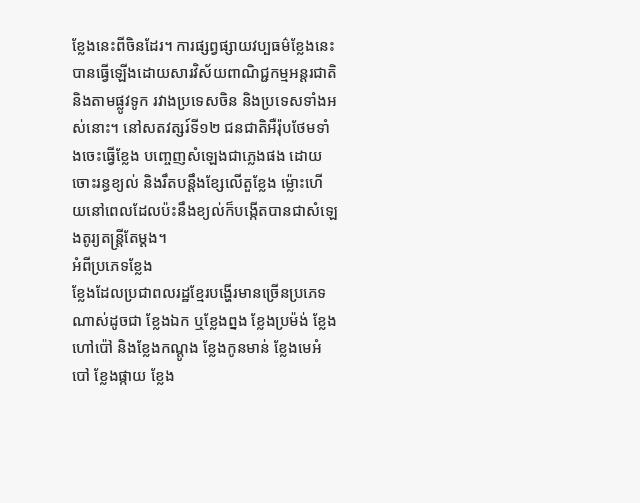ខ្លែងនេះពីចិនដែរ។ ការផ្សព្វផ្សាយវប្បធម៌ខ្លែងនេះបានធ្វើឡើងដោយសារវិស័យពាណិជ្ជកម្មអន្តរជាតិ និងតាមផ្លូវទូក រវាងប្រទេសចិន និងប្រទេសទាំងអស់នោះ។ នៅសតវត្សរ៍ទី១២ ជនជាតិអឺរ៉ុបថែមទាំងចេះធ្វើខ្លែង បញ្ចេញសំឡេងជាភ្លេងផង ដោយចោះរន្ធខ្យល់ និងរឹតបន្តឹងខ្សែលើតួខ្លែង ម្ល៉ោះហើយនៅពេលដែលប៉ះនឹងខ្យល់ក៏បង្កើតបានជាសំឡេងតូរ្យតន្ត្រីតែម្តង។
អំពីប្រភេទខ្លែង
ខ្លែងដែលប្រជាពលរដ្ឋខ្មែរបង្ហើរមានច្រើនប្រភេទណាស់ដូចជា ខ្លែងឯក ឬខ្លែងព្នង ខ្លែងប្រម៉ង់ ខ្លែងហៅប៉ៅ និងខ្លែងកណ្តូង ខ្លែងកូនមាន់ ខ្លែងមេអំបៅ ខ្លែងផ្កាយ ខ្លែង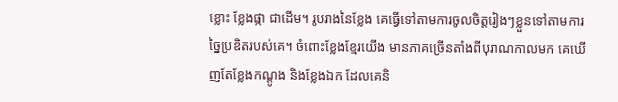ខ្លោះ ខ្លែងផ្កា ជាដើម។ រូបរាងនៃខ្លែង គេធ្វើទៅតាមការចូលចិត្តរៀងៗខ្លួនទៅតាមការច្នៃប្រឌិតរបស់គេ។ ចំពោះខ្លែងខ្មែរយើង មានភាគច្រើនតាំងពីបុរាណកាលមក គេឃើញតែខ្លែងកណ្ដូង និងខ្លែងឯក ដែលគេនិ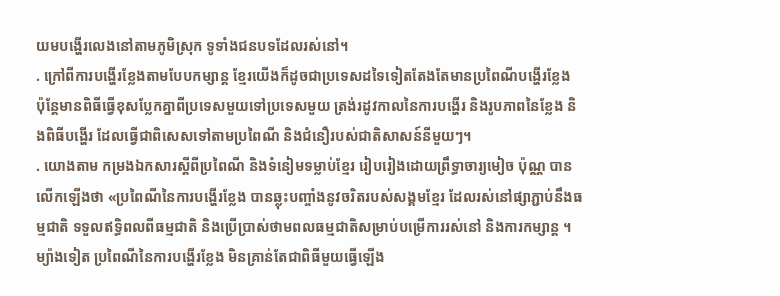យមបង្ហើរលេងនៅតាមភូមិស្រុក ទូទាំងជនបទដែលរស់នៅ។
. ក្រៅពីការបង្ហើរខ្លែងតាមបែបកម្សាន្ត ខ្មែរយើងក៏ដូចជាប្រទេសដទៃទៀតតែងតែមានប្រពៃណីបង្ហើរខ្លែង ប៉ុន្តែមានពិធីធ្វើខុសប្លែកគ្នាពីប្រទេសមួយទៅប្រទេសមួយ ត្រង់រដូវកាលនៃការបង្ហើរ និងរូបភាពនៃខ្លែង និងពិធីបង្ហើរ ដែលធ្វើជាពិសេសទៅតាមប្រពៃណី និងជំនឿរបស់ជាតិសាសន៍នីមួយៗ។
. យោងតាម កម្រងឯកសារស្តីពីប្រពៃណី និងទំនៀមទម្លាប់ខ្មែរ រៀបរៀងដោយព្រឹទ្ធាចារ្យមៀច ប៉ុណ្ណ បានលើកឡើងថា «ប្រពៃណីនៃការបង្ហើរខ្លែង បានឆ្លុះបញ្ចាំងនូវចរិតរបស់សង្គមខ្មែរ ដែលរស់នៅផ្សាភ្ជាប់នឹងធម្មជាតិ ទទួលឥទ្ធិពលពីធម្មជាតិ និងប្រើប្រាស់ថាមពលធម្មជាតិសម្រាប់បម្រើការរស់នៅ និងការកម្សាន្ត ។ ម្យ៉ាងទៀត ប្រពៃណីនៃការបង្ហើរខ្លែង មិនគ្រាន់តែជាពិធីមួយធ្វើឡើង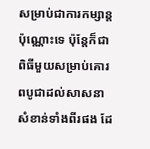សម្រាប់ជាការកម្សាន្តប៉ុណ្ណោះទេ ប៉ុន្តែក៏ជាពិធីមួយសម្រាប់គោរពបូជាដល់សាសនាសំខាន់ទាំងពីរផង ដែ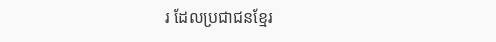រ ដែលប្រជាជនខ្មែរ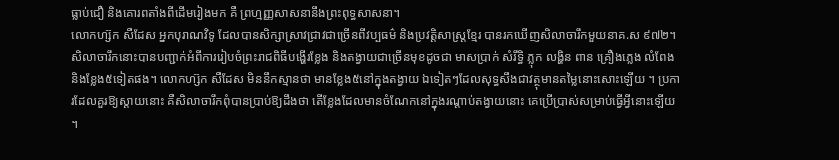ធ្លាប់ជឿ និងគោរពតាំងពីដើមរៀងមក គឺ ព្រហ្មញ្ញសាសនានឹងព្រះពុទ្ធសាសនា។
លោកហ្ស៊ក សឺដែស អ្នកបុរាណវិទូ ដែលបានសិក្សាស្រាវជ្រាវជាច្រើនពីវប្បធម៌ និងប្រវត្តិសាស្ត្រខ្មែរ បានរកឃើញសិលាចារឹកមួយនាគ.ស ៩៧២។ សិលាចារឹកនោះបានបញ្ជាក់អំពីការរៀបចំព្រះរាជពិធីបង្ហើរខ្លែង និងតង្វាយជាច្រើនមុខដូចជា មាសប្រាក់ សំរឹទ្ធិ ភ្លុក លង្ហិន ពាន គ្រឿងភ្លេង លំពែង និងខ្លែង៥ទៀតផង។ លោកហ្ស៊ក សឺដែស មិននឹកស្មានថា មានខ្លែង៥នៅក្នុងតង្វាយ ឯទៀតៗដែលសុទ្ធសឹងជាវត្ថុមានតម្លៃនោះសោះឡើយ ។ ប្រការដែលគួរឱ្យស្តាយនោះ គឺសិលាចារឹកពុំបានប្រាប់ឱ្យដឹងថា តើខ្លែងដែលមានចំណែកនៅក្នុងរណ្តាប់តង្វាយនោះ គេប្រើប្រាស់សម្រាប់ធ្វើអ្វីនោះឡើយ ។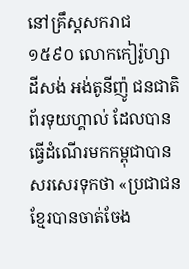នៅគ្រឹស្តសករាជ ១៥៩០ លោកកៀរ៉ូហ្សា ដីសង់ អង់តូនីញ៉ូ ជនជាតិព័រទុយហ្គាល់ ដែលបានធ្វើដំណើរមកកម្ពុជាបានសរសេរទុកថា «ប្រជាជនខ្មែរបានចាត់ចែង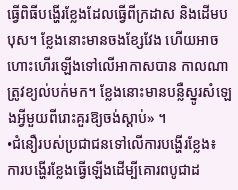ធ្វើពិធីបង្ហើរខ្លែងដែលធ្វើពីក្រដាស និងដើមបបុស។ ខ្លែងនោះមានចងខ្សែវែង ហើយអាចហោះហើរឡើងទៅលើអាកាសបាន កាលណាត្រូវខ្យល់បក់មក។ ខ្លែងនោះមានបន្លឺស្នូរសំឡេងអ្វីមួយពីរោះគួរឱ្យចង់ស្តាប់» ។
•ជំនឿរបស់ប្រជាជនទៅលើការបង្ហើរខ្លែង៖
ការបង្ហើរខ្លែងធ្វើឡើងដើម្បីគោរពបូជាដ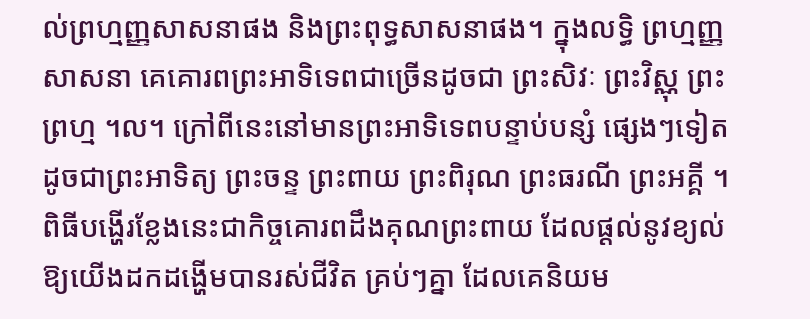ល់ព្រហ្មញ្ញសាសនាផង និងព្រះពុទ្ធសាសនាផង។ ក្នុងលទ្ធិ ព្រហ្មញ្ញសាសនា គេគោរពព្រះអាទិទេពជាច្រើនដូចជា ព្រះសិវៈ ព្រះវិស្ណុ ព្រះព្រហ្ម ។ល។ ក្រៅពីនេះនៅមានព្រះអាទិទេពបន្ទាប់បន្សំ ផ្សេងៗទៀត ដូចជាព្រះអាទិត្យ ព្រះចន្ទ ព្រះពាយ ព្រះពិរុណ ព្រះធរណី ព្រះអគ្គី ។ ពិធីបង្ហើរខ្លែងនេះជាកិច្ចគោរពដឹងគុណព្រះពាយ ដែលផ្តល់នូវខ្យល់ឱ្យយើងដកដង្ហើមបានរស់ជីវិត គ្រប់ៗគ្នា ដែលគេនិយម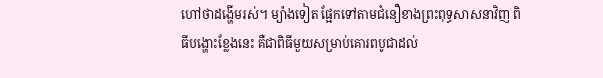ហៅថាដង្ហើមរស់។ ម្យ៉ាងទៀត ផ្អែកទៅតាមជំនឿខាងព្រះពុទ្ធសាសនាវិញ ពិធីបង្ហោះខ្លែងនេះ គឺជាពិធីមួយសម្រាប់គោរពបូជាដល់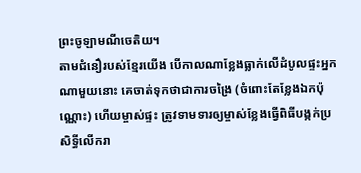ព្រះចូឡាមណីចេតិយ។
តាមជំនឿរបស់ខ្មែរយើង បើកាលណាខ្លែងធ្លាក់លើដំបូលផ្ទះអ្នកណាមួយនោះ គេចាត់ទុកថាជាការចង្រៃ (ចំពោះតែខ្លែងឯកប៉ុណ្ណោះ) ហើយម្ចាស់ផ្ទះ ត្រូវទាមទារឲ្យម្ចាស់ខ្លែងធ្វើពិធីបង្កក់ប្រសិទ្ធីលើករា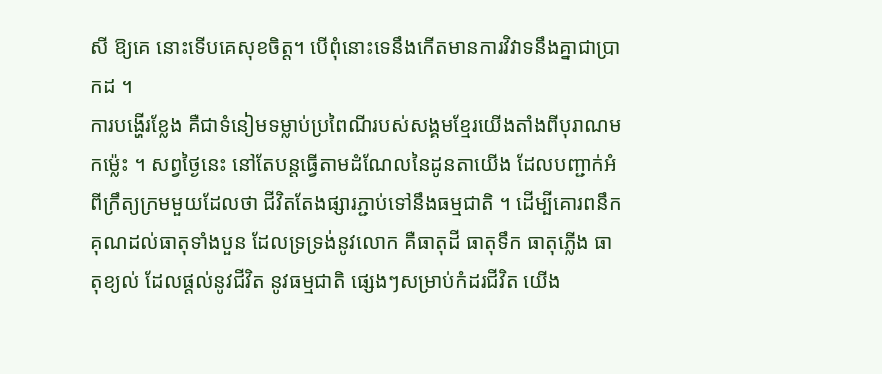សី ឱ្យគេ នោះទើបគេសុខចិត្ត។ បើពុំនោះទេនឹងកើតមានការវិវាទនឹងគ្នាជាប្រាកដ ។
ការបង្ហើរខ្លែង គឺជាទំនៀមទម្លាប់ប្រពៃណីរបស់សង្គមខ្មែរយើងតាំងពីបុរាណមកម្ល៉េះ ។ សព្វថ្ងៃនេះ នៅតែបន្តធ្វើតាមដំណែលនៃដូនតាយើង ដែលបញ្ជាក់អំពីក្រឹត្យក្រមមួយដែលថា ជីវិតតែងផ្សារភ្ជាប់ទៅនឹងធម្មជាតិ ។ ដើម្បីគោរពនឹកគុណដល់ធាតុទាំងបួន ដែលទ្រទ្រង់នូវលោក គឺធាតុដី ធាតុទឹក ធាតុភ្លើង ធាតុខ្យល់ ដែលផ្តល់នូវជីវិត នូវធម្មជាតិ ផ្សេងៗសម្រាប់កំដរជីវិត យើង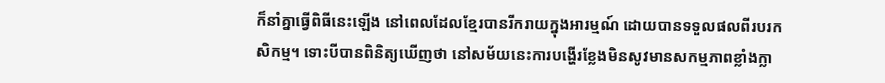ក៏នាំគ្នាធ្វើពិធីនេះឡើង នៅពេលដែលខ្មែរបានរីករាយក្នុងអារម្មណ៍ ដោយបានទទួលផលពីរបរកសិកម្ម។ ទោះបីបានពិនិត្យឃើញថា នៅសម័យនេះការបង្ហើរខ្លែងមិនសូវមានសកម្មភាពខ្លាំងក្លា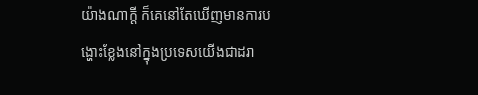យ៉ាងណាក្តី ក៏គេនៅតែឃើញមានការបង្ហោះខ្លែងនៅក្នុងប្រទេសយើងជាដរា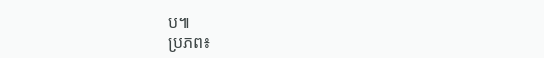ប៕
ប្រភព៖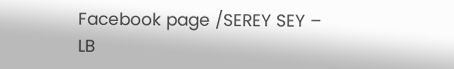Facebook page /SEREY SEY – LB